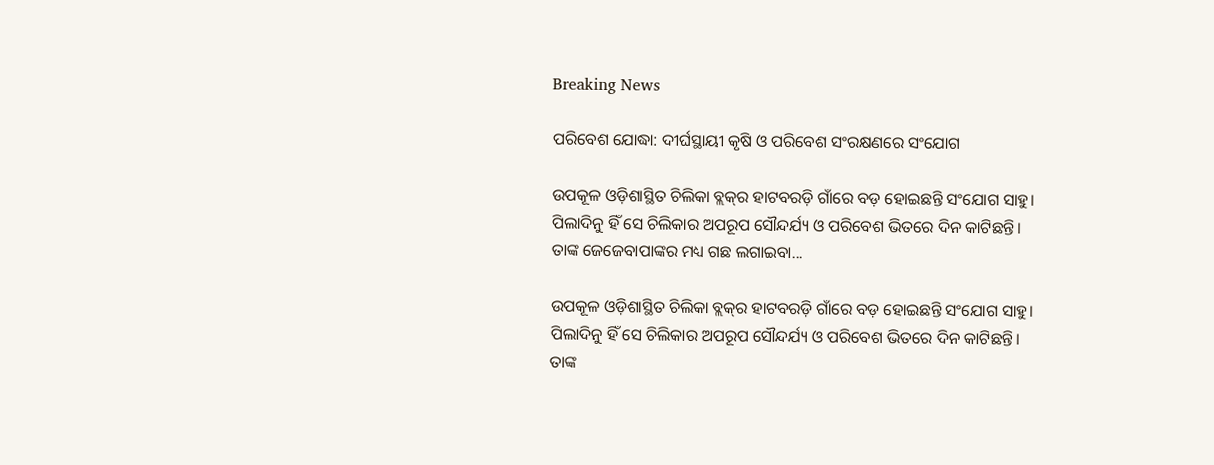Breaking News

ପରିବେଶ ଯୋଦ୍ଧା: ଦୀର୍ଘସ୍ଥାୟୀ କୃଷି ଓ ପରିବେଶ ସଂରକ୍ଷଣରେ ସଂଯୋଗ

ଉପକୂଳ ଓଡ଼ିଶାସ୍ଥିତ ଚିଲିକା ବ୍ଲକ୍‌ର ହାଟବରଡ଼ି ଗାଁରେ ବଡ଼ ହୋଇଛନ୍ତି ସଂଯୋଗ ସାହୁ। ପିଲାଦିନୁ ହିଁ ସେ ଚିଲିକାର ଅପରୂପ ସୌନ୍ଦର୍ଯ୍ୟ ଓ ପରିବେଶ ଭିତରେ ଦିନ କାଟିଛନ୍ତି। ତାଙ୍କ ଜେଜେବାପାଙ୍କର ମଧ୍ୟ ଗଛ ଲଗାଇବା...

ଉପକୂଳ ଓଡ଼ିଶାସ୍ଥିତ ଚିଲିକା ବ୍ଲକ୍‌ର ହାଟବରଡ଼ି ଗାଁରେ ବଡ଼ ହୋଇଛନ୍ତି ସଂଯୋଗ ସାହୁ। ପିଲାଦିନୁ ହିଁ ସେ ଚିଲିକାର ଅପରୂପ ସୌନ୍ଦର୍ଯ୍ୟ ଓ ପରିବେଶ ଭିତରେ ଦିନ କାଟିଛନ୍ତି। ତାଙ୍କ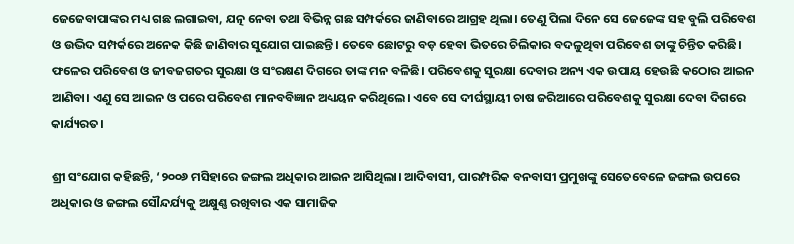ଜେଜେବାପାଙ୍କର ମଧ୍ୟ ଗଛ ଲଗାଇବା, ଯତ୍ନ ନେବା ତଥା ବିଭିନ୍ନ ଗଛ ସମ୍ପର୍କରେ ଜାଣିବାରେ ଆଗ୍ରହ ଥିଲା। ତେଣୁ ପିଲା ଦିନେ ସେ ଜେଜେଙ୍କ ସହ ବୁଲି ପରିବେଶ ଓ ଉଦ୍ଭିଦ ସମ୍ପର୍କରେ ଅନେକ କିଛି ଜାଣିବାର ସୁଯୋଗ ପାଇଛନ୍ତି। ତେବେ ଛୋଟରୁ ବଡ଼ ହେବା ଭିତରେ ଚିଲିକାର ବଦଳୁଥିବା ପରିବେଶ ତାଙ୍କୁ ଚିନ୍ତିତ କରିଛି। ଫଳ‌େର ପରିବେଶ ଓ ଜୀବଜଗତର ସୁରକ୍ଷା ଓ ସଂରକ୍ଷଣ ଦିଗରେ ତାଙ୍କ ମନ ବଳିଛି। ପରିବେଶକୁ ସୁରକ୍ଷା ଦେବାର ଅନ୍ୟ ଏକ ଉପାୟ ହେଉଛି କଠୋର ଆଇନ ଆଣିବା। ଏଣୁ ସେ ଆଇନ ଓ ପରେ ପରିବେଶ ମାନବବିଜ୍ଞାନ ଅଧ୍ୟୟନ କରିଥିଲେ। ଏବେ ସେ ଦୀର୍ଘସ୍ଥାୟୀ ଚାଷ ଜରିଆରେ ପରିବେଶକୁ ସୁରକ୍ଷା ଦେବା ଦିଗରେ କାର୍ଯ୍ୟରତ।

ଶ୍ରୀ ସଂଯୋଗ କହିଛନ୍ତି, ‘୨୦୦୬ ମସିହାରେ ଜଙ୍ଗଲ ଅଧିକାର ଆଇନ ଆସିଥିଲା। ଆଦିବାସୀ, ପାରମ୍ପରିକ ବନବାସୀ ପ୍ରମୁଖଙ୍କୁ ସେତେବେଳେ ଜଙ୍ଗଲ ଉପରେ ଅଧିକାର ଓ ଜଙ୍ଗଲ ସୌନ୍ଦର୍ଯ୍ୟକୁ ଅକ୍ଷୁଣ୍ଣ ରଖିବାର ଏକ ସାମାଜିକ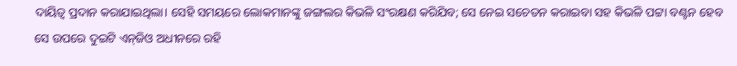ଦାୟିତ୍ବ ପ୍ରଦାନ କରାଯାଇଥିଲା। ସେହି ସମୟରେ ଲୋକମାନଙ୍କୁ ଜଙ୍ଗଲର କିଭଳି ସଂରକ୍ଷଣ କରିଯିବ; ସେ ନେଇ ସଚେତନ କରାଇବା ସହ କିଭଳି ପଟ୍ଟା ବଣ୍ଟନ ହେବ ସେ ଉପରେ ଦୁଇଟି ଏନ୍‌ଜିଓ ଅଧୀନରେ ରହି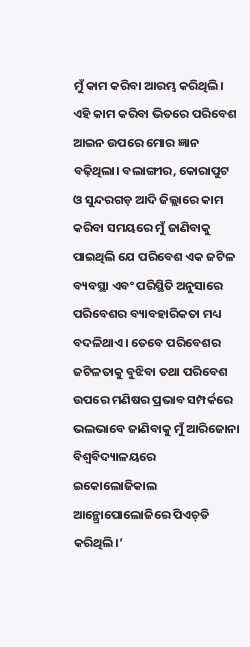ମୁଁ କାମ କରିବା ଆରମ୍ଭ କରିଥିଲି। ଏହି କାମ କରିବା ଭିତରେ ପରିବେଶ ଆଇନ ଉପରେ ମୋର ଜ୍ଞାନ ବଢ଼ିଥିଲା। ବଲାଙ୍ଗୀର, କୋରାପୁଟ ଓ ସୁନ୍ଦରଗଡ଼ ଆଦି ଜିଲ୍ଲାରେ କାମ କରିବା ସମୟରେ ମୁଁ ଜାଣିବାକୁ ପାଇଥିଲି ଯେ ପରିବେଶ ଏକ ଜଟିଳ ବ୍ୟବସ୍ଥା ଏବଂ ପରିସ୍ଥିତି ଅନୁସାରେ ପରିବେଶର ବ୍ୟାବହାରିକତା ମଧ୍ୟ ବଦଳିଥାଏ। ତେବେ ପରିବେଶର ଜଟିଳତାକୁ ବୁଝିବା ତଥା ପରିବେଶ ଉପରେ ମଣିଷର ପ୍ରଭାବ ସମ୍ପର୍କରେ ଭଲଭାବେ ଜାଣିବାକୁ ମୁଁ ଆରିଜୋନା ବିଶ୍ୱବିଦ୍ୟାଳୟରେ ଇକୋଲୋଜିକାଲ ଆନ୍ଥ୍ରୋପୋଲୋଜିରେ ପିଏଚ୍‌ଡି କରିଥିଲି।’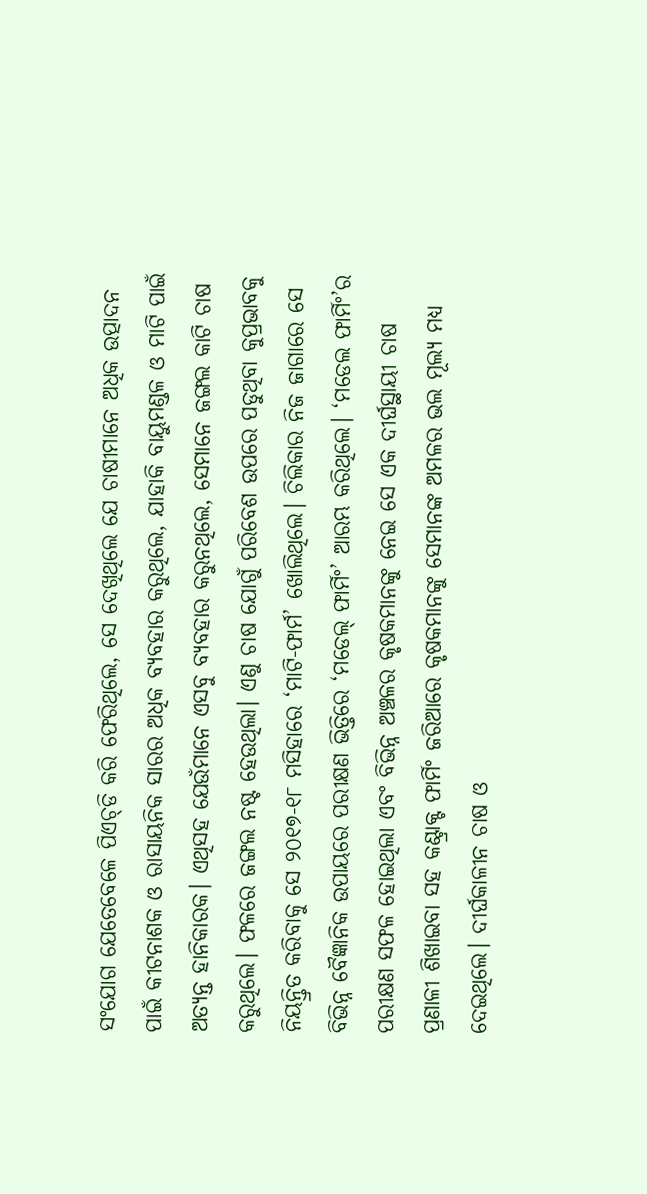ସଂଯୋଗ ଯେତେବେଳେ ପିଏଚ୍‌ଡି କରି ଫେରିଥିଲେ, ସେ ଦେଖିଥିଲେ ଯେ ଚାଷୀମାନେ ଅଧିକ ଉତ୍ପାଦନ ପାଇଁ କୀଟନାଶକ ଓ ରାସାୟନିକ ସାରର ଅଧିକ ବ୍ୟବହାର କରୁଥିଲେ, ଯାହାକି ବାୟୁମଣ୍ଡଳ ଓ ମାଟି ପାଇଁ ଅତ୍ୟନ୍ତ ହାନିକାରକ। ଏଥିସହ ଯେଉଁମାନେ ଏସବୁ ବ୍ୟବହାର କରୁନଥିଲେ, ସେମାନେ ଜଙ୍ଗଲ କାଟି ଚାଷ କରୁଥିଲେ। ଫଳରେ ଜଙ୍ଗଲ ନଷ୍ଟ ହେଉଥିଲା। ଏଣୁ ଚାଷ ଯୋଗୁଁ ପରିବେଶ ଉପରେ ପଡୁଥିବା କୁପ୍ରଭାବକୁ ନିୟନ୍ତ୍ରିତ କରିବାକୁ ସେ ୨୦୧୭-୧୮ ମସିହାରେ ‘ମାଟି-ଫାର୍ମ’ ଖୋଲିଥିଲେ। ଚିଲିକାର ନିଜ ଜାଗାରେ ସେ ବିଭିନ୍ନ ବୈଜ୍ଞାନିକ ଉପାୟରେ ପରୀକ୍ଷଣ ଭିତ୍ତିରେ ‘ମଡେଲ୍‌ ଫାର୍ମିଂ’ ଆରମ୍ଭ କରିଥିଲେ। ‘ମଡେଲ ଫାର୍ମିଂ’ର ପରୀକ୍ଷଣ ସଫଳ ହୋଇଥିଲା ଏବଂ ବିଭିନ୍ନ ଅଞ୍ଚଳର କୃଷକମାନଙ୍କୁ ନେଇ ସେ ଏକ ଦୀର୍ଘସ୍ଥାୟୀ ଚାଷ ପ୍ରଣାଳୀ ଶିଖାଇବା ସହ କଣ୍ଟ୍ରାକ୍ଟ ଫାର୍ମିଂ ଜରିଆରେ କୃଷକମାନଙ୍କୁ ସେମାନଙ୍କ ଅମଳର ଭଲ ମୂଲ୍ୟ ମଧ୍ୟ ଦେଇଥିଲେ। ଦୀର୍ଘକାଳୀନ ଚ‌ା‌ଷ ଓ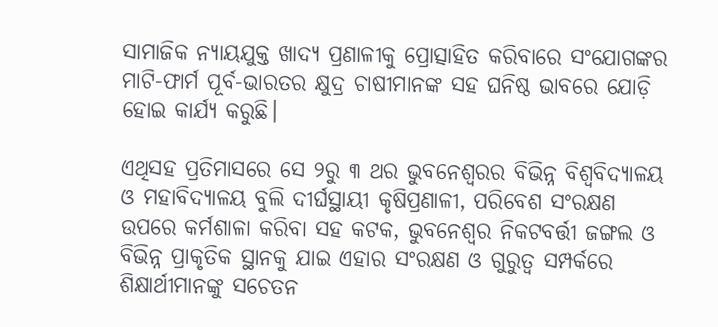ସାମାଜିକ ନ୍ୟାୟଯୁକ୍ତ ଖାଦ୍ୟ ପ୍ରଣାଳୀକୁ ପ୍ରୋତ୍ସାହିତ କରିବାରେ ସଂଯୋଗଙ୍କର ମାଟି-ଫାର୍ମ ପୂର୍ବ-ଭାରତର କ୍ଷୁଦ୍ର ଚାଷୀମାନଙ୍କ ସହ ଘନିଷ୍ଠ ଭାବରେ ଯୋଡ଼ି ହୋଇ କାର୍ଯ୍ୟ କରୁଛି।

ଏଥିସହ ପ୍ରତିମାସରେ ସେ ୨ରୁ ୩ ଥର ଭୁବନେଶ୍ବରର ବିଭିନ୍ନ ବିଶ୍ବବିଦ୍ୟାଳୟ ଓ ମହାବିଦ୍ୟାଳୟ ବୁଲି ଦୀର୍ଘସ୍ଥାୟୀ କୃଷିପ୍ରଣାଳୀ, ପରିବେଶ ସଂରକ୍ଷଣ ଉପରେ କର୍ମଶାଳା କରିବା ସହ କଟକ, ଭୁବନେଶ୍ବର ନିକଟବର୍ତ୍ତୀ ଜଙ୍ଗଲ ଓ ବିଭିନ୍ନ ପ୍ରାକୃତିକ ସ୍ଥାନକୁ ଯାଇ ଏହାର ସଂରକ୍ଷଣ ଓ ଗୁରୁତ୍ବ ସମ୍ପର୍କରେ ଶିକ୍ଷାର୍ଥୀମାନଙ୍କୁ ସଚେତନ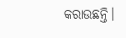କରାଉଛନ୍ତି।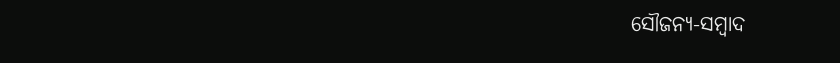ସୌଜନ୍ୟ-ସମ୍ୱାଦ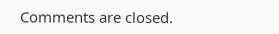Comments are closed.